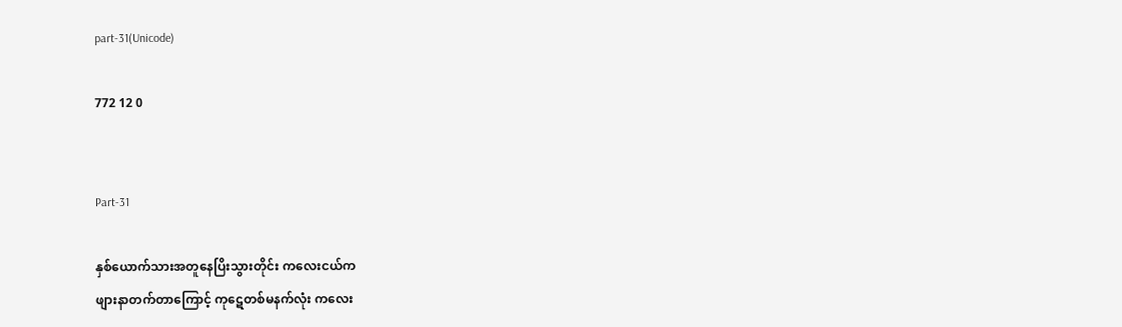part-31(Unicode)

772 12 0


Part-31

နှစ်ယောက်သားအတူနေပြိးသွားတိုင်း ကလေးငယ်က
ဖျားနာတက်တာကြောင့် ကုဋေတစ်မနက်လုံး ကလေး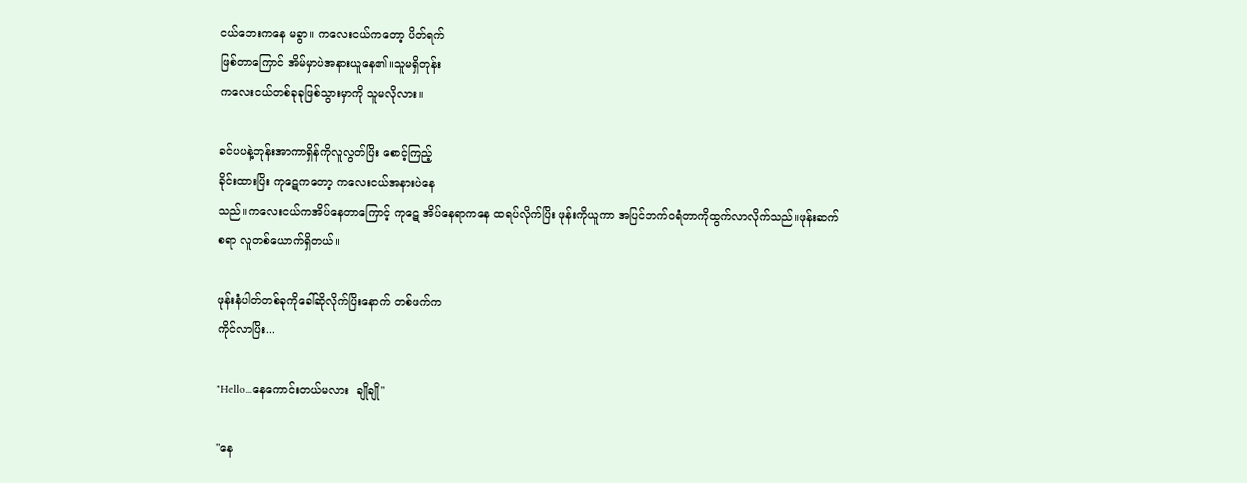ငယ်ဘေးကနေ မခွာ။ ကလေးငယ်ကတော့ ပိတ်ရက်
ဖြစ်တာကြောင် အိမ်မှာပဲအနားယူနေ၏။သူမရှိတုန်း
ကလေးငယ်တစ်ခုခုဖြစ်သွားမှာကို သူမလိုလား။

ခင်ပပနဲ့ဘုန်းအာကာရှိန်ကိုလူလွတ်ပြိး စောင့်ကြည့်
ခိုင်းထားပြိး ကုဋေကတော့ ကလေးငယ်အနားပဲနေ
သည်။ကလေးငယ်ကအိပ်နေတာကြောင့် ကုဋေ အိပ်နေရာကနေ ထရပ်လိုက်ပြိး ဖုန်းကိုယူကာ အပြင်ဘက်ဝရံတာကိုထွက်လာလိုက်သည်။ဖုန်းဆက်
စရာ လူတစ်ယောက်ရှိတယ်။

ဖုန်းနံပါတ်တစ်ခုကိုခေါ်ဆိုလိုက်ပြိးနောက် တစ်ဖက်က
ကိုင်လာပြိး...

"Hello...နေကောင်းတယ်မလား  ချိုချို"

"နေ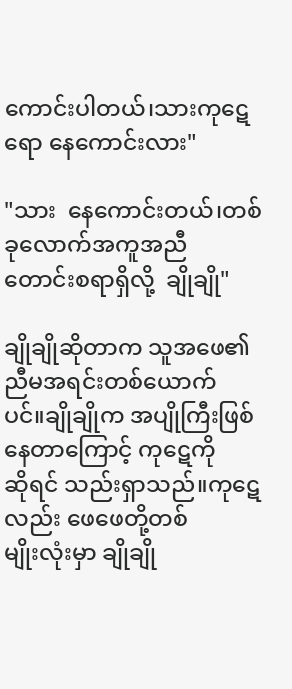ကောင်းပါတယ်၊သားကုဋေရော နေကောင်းလား"

"သား  နေကောင်းတယ်၊တစ်ခုလောက်အကူအညီ
တောင်းစရာရှိလို့  ချိုချို"

ချိုချိုဆိုတာက သူအဖေ၏ညီမအရင်းတစ်ယောက်
ပင်။ချိုချိုက အပျိုကြီးဖြစ်နေတာကြောင့် ကုဋေကို
ဆိုရင် သည်းရှာသည်။ကုဋေလည်း ဖေဖေတို့တစ်
မျိုးလုံးမှာ ချိုချို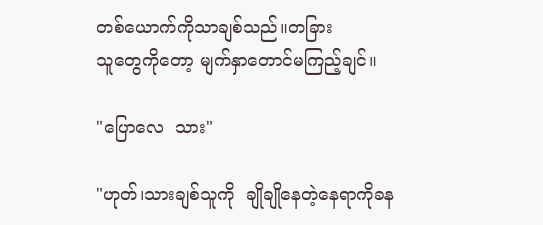တစ်ယောက်ကိုသာချစ်သည်။တခြား
သူတွေကိုတော့ မျက်နှာတောင်မကြည့်ချင်။

"ပြောလေ  သား"

"ဟုတ်၊သားချစ်သူကို  ချိုချိုနေတဲ့နေရာကိုခန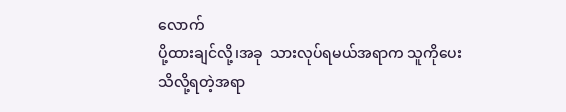လောက်
ပို့ထားချင်လို့၊အခု  သားလုပ်ရမယ်အရာက သူကိုပေး
သိလို့ရတဲ့အရာ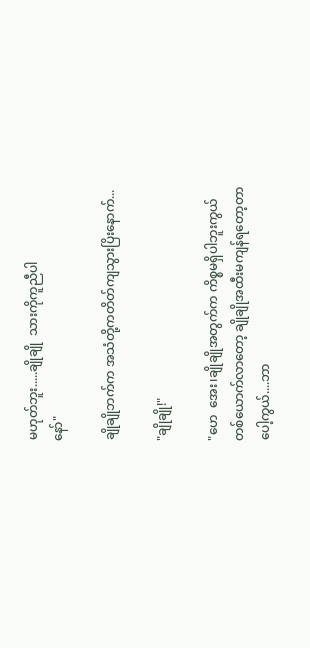မဟုတ်ဘူး.....ချိုချို  သားကိုကူညီပါ
နော်"

ချိုချိုဘက်က အသံတို့ကတိတ်ကျသွားပြိးနောက်...

"ချိုချို!"

"ဟေ  အေး၊ချိုချိုအတွက်က ကိစ္စမရှိပါဘူးကွယ်
တစ်ယောက်လာတော့ ချိုချိုအထီးမကျန်ရတော့တာ
ပေါ့ကွယ်....ဘာ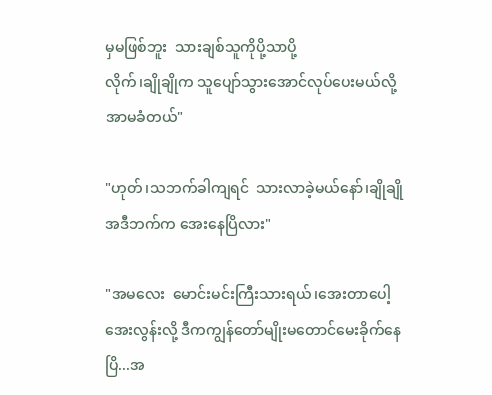မှမဖြစ်ဘူး  သားချစ်သူကိုပို့သာပို့
လိုက်၊ချိုချိုက သူပျော်သွားအောင်လုပ်ပေးမယ်လို့
အာမခံတယ်"

"ဟုတ်၊သဘက်ခါကျရင်  သားလာခဲ့မယ်နော်၊ချိုချို
အဒီဘက်က အေးနေပြိလား"

"အမလေး  မောင်းမင်းကြီးသားရယ်၊အေးတာပေါ့
အေးလွန်းလို့ ဒီကကျွန်တော်မျိုးမတောင်မေးခိုက်နေ
ပြိ...အ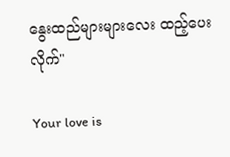နွေးထည်များများလေး ထည့်ပေးလိုက်"

Your love is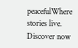peacefulWhere stories live. Discover now